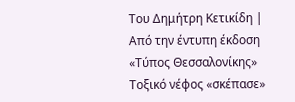Του Δημήτρη Κετικίδη | Από την έντυπη έκδοση «Τύπος Θεσσαλονίκης»
Τοξικό νέφος «σκέπασε»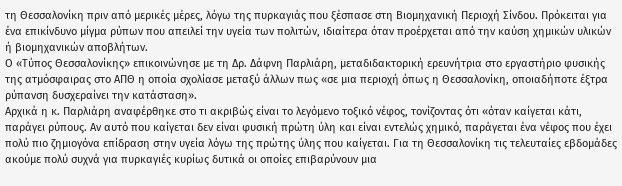τη Θεσσαλονίκη πριν από μερικές μέρες, λόγω της πυρκαγιάς που ξέσπασε στη Βιομηχανική Περιοχή Σίνδου. Πρόκειται για ένα επικίνδυνο μίγμα ρύπων που απειλεί την υγεία των πολιτών, ιδιαίτερα όταν προέρχεται από την καύση χημικών υλικών ή βιομηχανικών αποβλήτων.
Ο «Τύπος Θεσσαλονίκης» επικοινώνησε με τη Δρ. Δάφνη Παρλιάρη, μεταδιδακτορική ερευνήτρια στο εργαστήριο φυσικής της ατμόσφαιρας στο ΑΠΘ η οποία σχολίασε μεταξύ άλλων πως «σε μια περιοχή όπως η Θεσσαλονίκη, οποιαδήποτε έξτρα ρύπανση δυσχεραίνει την κατάσταση».
Αρχικά η κ. Παρλιάρη αναφέρθηκε στο τι ακριβώς είναι το λεγόμενο τοξικό νέφος, τονίζοντας ότι «όταν καίγεται κάτι, παράγει ρύπους. Αν αυτό που καίγεται δεν είναι φυσική πρώτη ύλη και είναι εντελώς χημικό, παράγεται ένα νέφος που έχει πολύ πιο ζημιογόνα επίδραση στην υγεία λόγω της πρώτης ύλης που καίγεται. Για τη Θεσσαλονίκη τις τελευταίες εβδομάδες ακούμε πολύ συχνά για πυρκαγιές κυρίως δυτικά οι οποίες επιβαρύνουν μια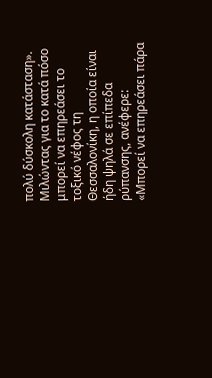πολύ δύσκολη κατάσταση».
Μιλώντας για το κατά πόσο μπορεί να επηρεάσει το τοξικό νέφος τη Θεσσαλονίκη, η οποία είναι ήδη ψηλά σε επίπεδα ρύπανσης, ανέφερε:
«Μπορεί να επηρεάσει πάρα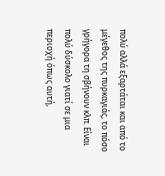πολύ αλλά εξαρτάται και από το μέγεθος της πυρκαγιάς, το πόσο γρήγορα τη σβήνουν κλπ. Είναι πολύ δύσκολο γιατί σε μια περιοχή όπως αυτή,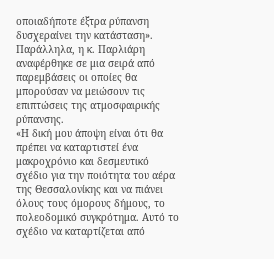οποιαδήποτε έξτρα ρύπανση δυσχεραίνει την κατάσταση».
Παράλληλα, η κ. Παρλιάρη αναφέρθηκε σε μια σειρά από παρεμβάσεις οι οποίες θα μπορούσαν να μειώσουν τις επιπτώσεις της ατμοσφαιρικής ρύπανσης.
«Η δική μου άποψη είναι ότι θα πρέπει να καταρτιστεί ένα μακροχρόνιο και δεσμευτικό σχέδιο για την ποιότητα του αέρα της Θεσσαλονίκης και να πιάνει όλους τους όμορους δήμους, το πολεοδομικό συγκρότημα. Αυτό το σχέδιο να καταρτίζεται από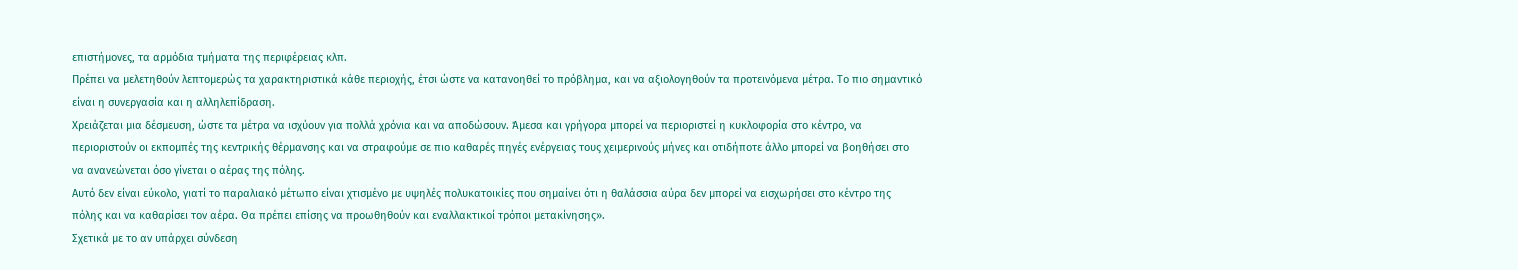επιστήμονες, τα αρμόδια τμήματα της περιφέρειας κλπ.
Πρέπει να μελετηθούν λεπτομερώς τα χαρακτηριστικά κάθε περιοχής, έτσι ώστε να κατανοηθεί το πρόβλημα, και να αξιολογηθούν τα προτεινόμενα μέτρα. Το πιο σημαντικό είναι η συνεργασία και η αλληλεπίδραση.
Χρειάζεται μια δέσμευση, ώστε τα μέτρα να ισχύουν για πολλά χρόνια και να αποδώσουν. Άμεσα και γρήγορα μπορεί να περιοριστεί η κυκλοφορία στο κέντρο, να περιοριστούν οι εκπομπές της κεντρικής θέρμανσης και να στραφούμε σε πιο καθαρές πηγές ενέργειας τους χειμερινούς μήνες και οτιδήποτε άλλο μπορεί να βοηθήσει στο να ανανεώνεται όσο γίνεται ο αέρας της πόλης.
Αυτό δεν είναι εύκολο, γιατί το παραλιακό μέτωπο είναι χτισμένο με υψηλές πολυκατοικίες που σημαίνει ότι η θαλάσσια αύρα δεν μπορεί να εισχωρήσει στο κέντρο της πόλης και να καθαρίσει τον αέρα. Θα πρέπει επίσης να προωθηθούν και εναλλακτικοί τρόποι μετακίνησης».
Σχετικά με το αν υπάρχει σύνδεση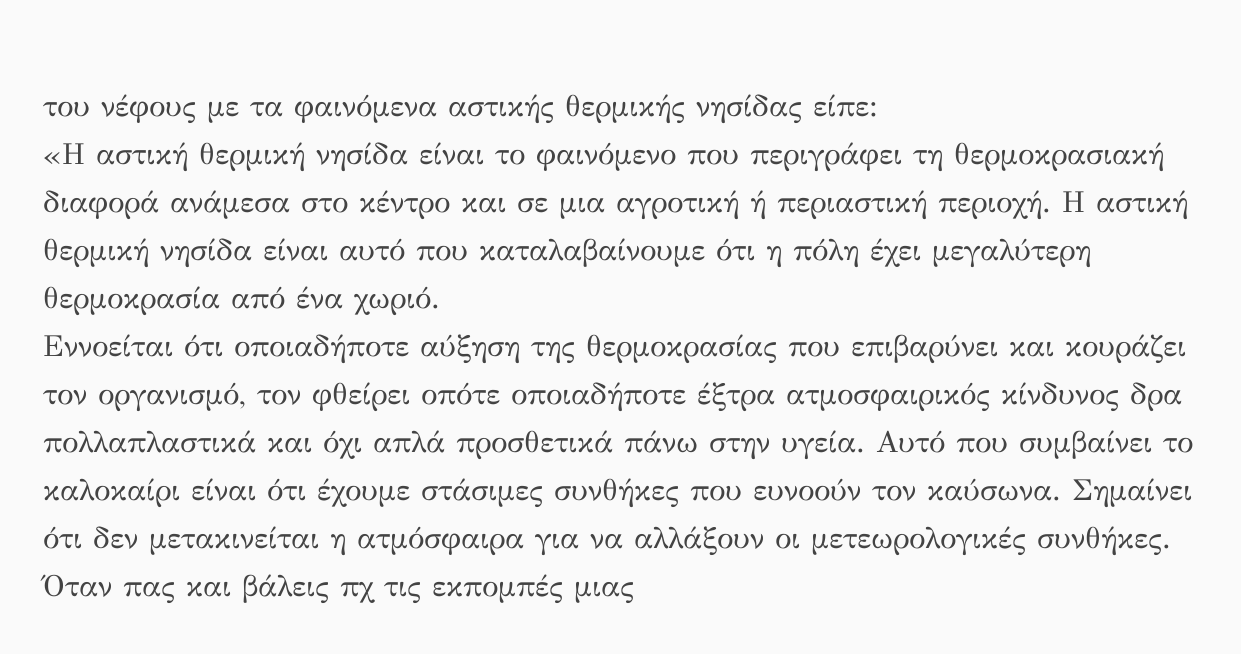του νέφους με τα φαινόμενα αστικής θερμικής νησίδας είπε:
«Η αστική θερμική νησίδα είναι το φαινόμενο που περιγράφει τη θερμοκρασιακή διαφορά ανάμεσα στο κέντρο και σε μια αγροτική ή περιαστική περιοχή. Η αστική θερμική νησίδα είναι αυτό που καταλαβαίνουμε ότι η πόλη έχει μεγαλύτερη θερμοκρασία από ένα χωριό.
Εννοείται ότι οποιαδήποτε αύξηση της θερμοκρασίας που επιβαρύνει και κουράζει τον οργανισμό, τον φθείρει οπότε οποιαδήποτε έξτρα ατμοσφαιρικός κίνδυνος δρα πολλαπλαστικά και όχι απλά προσθετικά πάνω στην υγεία. Αυτό που συμβαίνει το καλοκαίρι είναι ότι έχουμε στάσιμες συνθήκες που ευνοούν τον καύσωνα. Σημαίνει ότι δεν μετακινείται η ατμόσφαιρα για να αλλάξουν οι μετεωρολογικές συνθήκες.
Όταν πας και βάλεις πχ τις εκπομπές μιας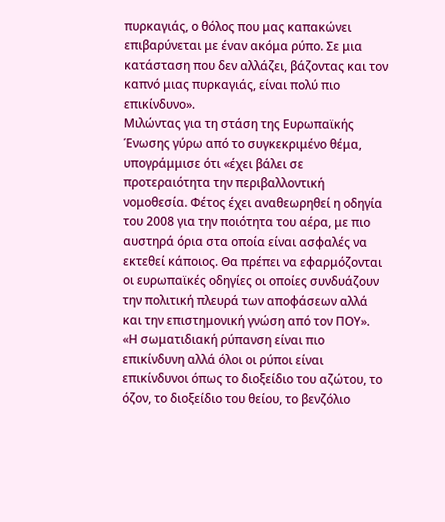πυρκαγιάς, ο θόλος που μας καπακώνει επιβαρύνεται με έναν ακόμα ρύπο. Σε μια κατάσταση που δεν αλλάζει, βάζοντας και τον καπνό μιας πυρκαγιάς, είναι πολύ πιο επικίνδυνο».
Μιλώντας για τη στάση της Ευρωπαϊκής Ένωσης γύρω από το συγκεκριμένο θέμα, υπογράμμισε ότι «έχει βάλει σε προτεραιότητα την περιβαλλοντική νομοθεσία. Φέτος έχει αναθεωρηθεί η οδηγία του 2008 για την ποιότητα του αέρα, με πιο αυστηρά όρια στα οποία είναι ασφαλές να εκτεθεί κάποιος. Θα πρέπει να εφαρμόζονται οι ευρωπαϊκές οδηγίες οι οποίες συνδυάζουν την πολιτική πλευρά των αποφάσεων αλλά και την επιστημονική γνώση από τον ΠΟΥ».
«Η σωματιδιακή ρύπανση είναι πιο επικίνδυνη αλλά όλοι οι ρύποι είναι επικίνδυνοι όπως το διοξείδιο του αζώτου, το όζον, το διοξείδιο του θείου, το βενζόλιο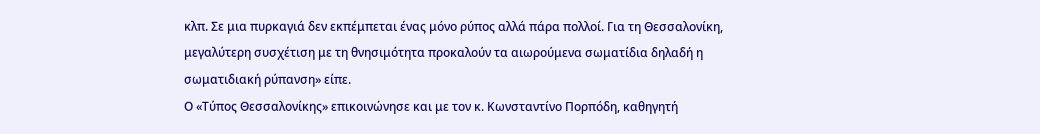κλπ. Σε μια πυρκαγιά δεν εκπέμπεται ένας μόνο ρύπος αλλά πάρα πολλοί. Για τη Θεσσαλονίκη, μεγαλύτερη συσχέτιση με τη θνησιμότητα προκαλούν τα αιωρούμενα σωματίδια δηλαδή η σωματιδιακή ρύπανση» είπε.
Ο «Τύπος Θεσσαλονίκης» επικοινώνησε και με τον κ. Κωνσταντίνο Πορπόδη, καθηγητή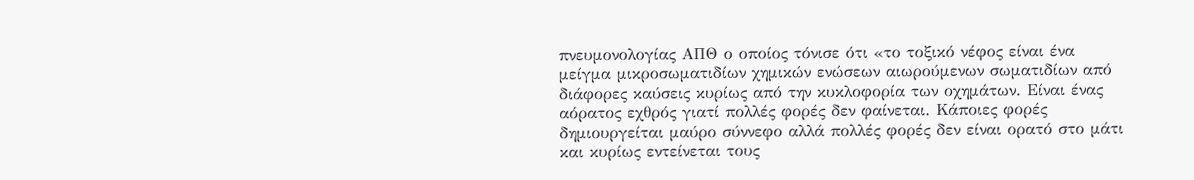πνευμονολογίας ΑΠΘ ο οποίος τόνισε ότι «το τοξικό νέφος είναι ένα μείγμα μικροσωματιδίων χημικών ενώσεων αιωρούμενων σωματιδίων από διάφορες καύσεις κυρίως από την κυκλοφορία των οχημάτων. Είναι ένας αόρατος εχθρός γιατί πολλές φορές δεν φαίνεται. Κάποιες φορές δημιουργείται μαύρο σύννεφο αλλά πολλές φορές δεν είναι ορατό στο μάτι και κυρίως εντείνεται τους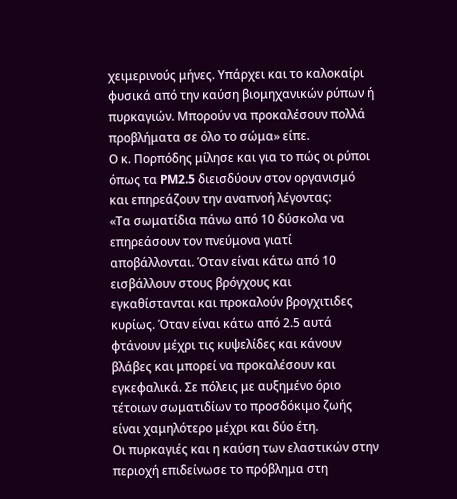χειμερινούς μήνες. Υπάρχει και το καλοκαίρι φυσικά από την καύση βιομηχανικών ρύπων ή πυρκαγιών. Μπορούν να προκαλέσουν πολλά προβλήματα σε όλο το σώμα» είπε.
Ο κ. Πορπόδης μίλησε και για το πώς οι ρύποι όπως τα PM2.5 διεισδύουν στον οργανισμό και επηρεάζουν την αναπνοή λέγοντας:
«Τα σωματίδια πάνω από 10 δύσκολα να επηρεάσουν τον πνεύμονα γιατί αποβάλλονται. Όταν είναι κάτω από 10 εισβάλλουν στους βρόγχους και εγκαθίστανται και προκαλούν βρογχιτιδες κυρίως. Όταν είναι κάτω από 2.5 αυτά φτάνουν μέχρι τις κυψελίδες και κάνουν βλάβες και μπορεί να προκαλέσουν και εγκεφαλικά. Σε πόλεις με αυξημένο όριο τέτοιων σωματιδίων το προσδόκιμο ζωής είναι χαμηλότερο μέχρι και δύο έτη.
Οι πυρκαγιές και η καύση των ελαστικών στην περιοχή επιδείνωσε το πρόβλημα στη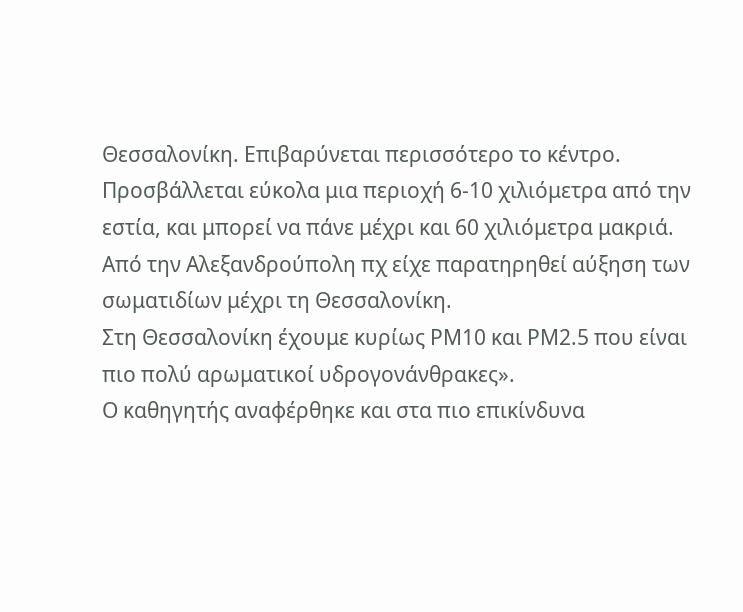Θεσσαλονίκη. Επιβαρύνεται περισσότερο το κέντρο. Προσβάλλεται εύκολα μια περιοχή 6-10 χιλιόμετρα από την εστία, και μπορεί να πάνε μέχρι και 60 χιλιόμετρα μακριά. Από την Αλεξανδρούπολη πχ είχε παρατηρηθεί αύξηση των σωματιδίων μέχρι τη Θεσσαλονίκη.
Στη Θεσσαλονίκη έχουμε κυρίως PM10 και ΡΜ2.5 που είναι πιο πολύ αρωματικοί υδρογονάνθρακες».
Ο καθηγητής αναφέρθηκε και στα πιο επικίνδυνα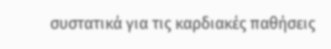συστατικά για τις καρδιακές παθήσεις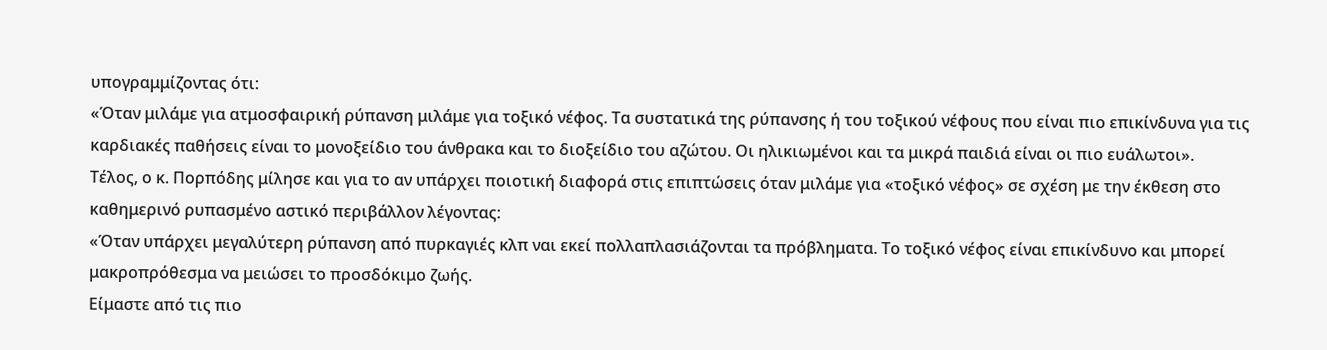υπογραμμίζοντας ότι:
«Όταν μιλάμε για ατμοσφαιρική ρύπανση μιλάμε για τοξικό νέφος. Τα συστατικά της ρύπανσης ή του τοξικού νέφους που είναι πιο επικίνδυνα για τις καρδιακές παθήσεις είναι το μονοξείδιο του άνθρακα και το διοξείδιο του αζώτου. Οι ηλικιωμένοι και τα μικρά παιδιά είναι οι πιο ευάλωτοι».
Τέλος, ο κ. Πορπόδης μίλησε και για το αν υπάρχει ποιοτική διαφορά στις επιπτώσεις όταν μιλάμε για «τοξικό νέφος» σε σχέση με την έκθεση στο καθημερινό ρυπασμένο αστικό περιβάλλον λέγοντας:
«Όταν υπάρχει μεγαλύτερη ρύπανση από πυρκαγιές κλπ ναι εκεί πολλαπλασιάζονται τα πρόβληματα. Το τοξικό νέφος είναι επικίνδυνο και μπορεί μακροπρόθεσμα να μειώσει το προσδόκιμο ζωής.
Είμαστε από τις πιο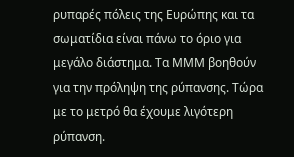ρυπαρές πόλεις της Ευρώπης και τα σωματίδια είναι πάνω το όριο για μεγάλο διάστημα. Τα ΜΜΜ βοηθούν για την πρόληψη της ρύπανσης. Τώρα με το μετρό θα έχουμε λιγότερη ρύπανση.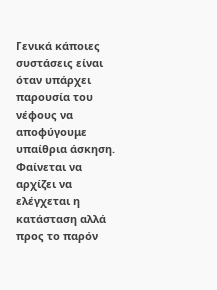Γενικά κάποιες συστάσεις είναι όταν υπάρχει παρουσία του νέφους να αποφύγουμε υπαίθρια άσκηση. Φαίνεται να αρχίζει να ελέγχεται η κατάσταση αλλά προς το παρόν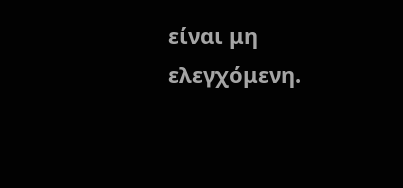είναι μη ελεγχόμενη.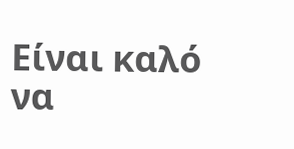Είναι καλό να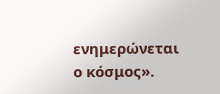ενημερώνεται ο κόσμος».